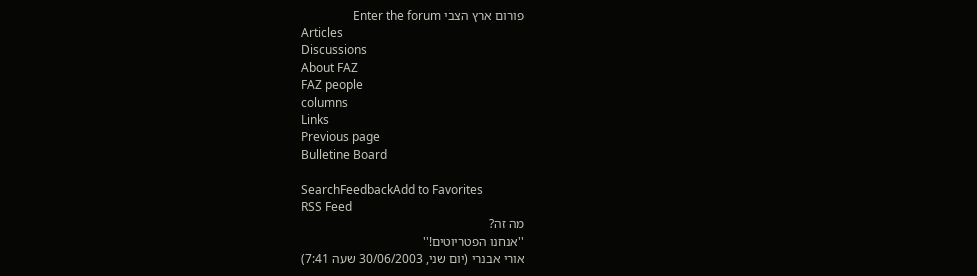פורום ארץ הצבי Enter the forum
Articles
Discussions
About FAZ
FAZ people
columns
Links
Previous page
Bulletine Board

SearchFeedbackAdd to Favorites
RSS Feed
מה זה?
''אנחנו הפטריוטים!''
אורי אבנרי (יום שני, 30/06/2003 שעה 7:41)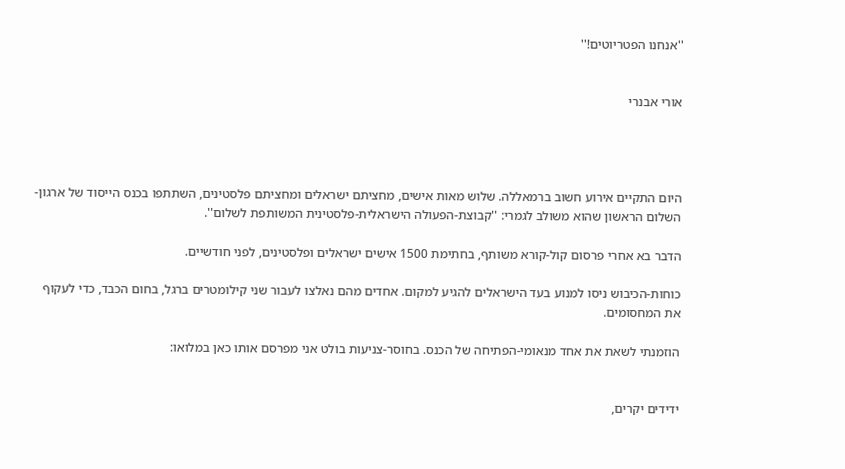''אנחנו הפטריוטים!''


אורי אבנרי




היום התקיים אירוע חשוב ברמאללה. שלוש מאות אישים, מחציתם ישראלים ומחציתם פלסטינים, השתתפו בכנס הייסוד של ארגון-השלום הראשון שהוא משולב לגמרי: ''קבוצת-הפעולה הישראלית-פלסטינית המשותפת לשלום''.

הדבר בא אחרי פרסום קול-קורא משותף, בחתימת 1500 אישים ישראלים ופלסטינים, לפני חודשיים.

כוחות-הכיבוש ניסו למנוע בעד הישראלים להגיע למקום. אחדים מהם נאלצו לעבור שני קילומטרים ברגל, בחום הכבד, כדי לעקוף את המחסומים.

הוזמנתי לשאת את אחד מנאומי-הפתיחה של הכנס. בחוסר-צניעות בולט אני מפרסם אותו כאן במלואו:


ידידים יקרים,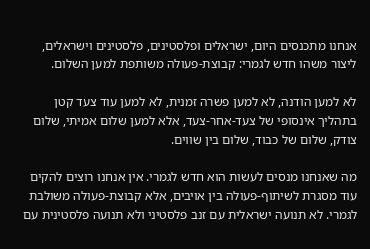אנחנו מתכנסים היום, ישראלים ופלסטינים, פלסטינים וישראלים, ליצור משהו חדש לגמרי: קבוצת-פעולה משותפת למען השלום.

לא למען הודנה, לא למען פשרה זמנית, לא למען עוד צעד קטן בתהליך אינסופי של צעד-אחר-צעד, אלא למען שלום אמיתי, שלום צודק, שלום של כבוד, שלום בין שווים.

מה שאנחנו מנסים לעשות הוא חדש לגמרי. אין אנחנו רוצים להקים עוד מסגרת לשיתוף-פעולה בין אויבים, אלא קבוצת-פעולה משולבת לגמרי. לא תנועה ישראלית עם זנב פלסטיני ולא תנועה פלסטינית עם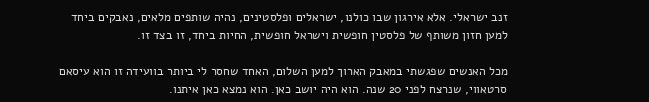זנב ישראלי. אלא אירגון שבו כולנו, ישראלים ופלסטינים, נהיה שותפים מלאים, נאבקים ביחד למען חזון משותף של פלסטין חופשית וישראל חופשית, החיות ביחד, זו בצד זו.

מכל האנשים שפגשתי במאבק הארוך למען השלום, האחד שחסר לי ביותר בוועידה זו הוא עיסאם סרטאווי, שנרצח לפני 20 שנה. הוא היה יושב כאן. הוא נמצא כאן איתנו.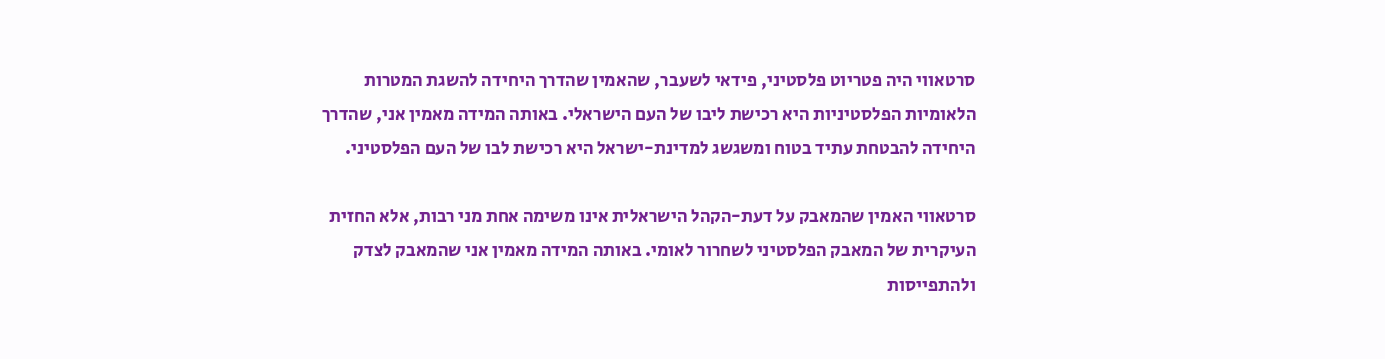סרטאווי היה פטריוט פלסטיני, פידאי לשעבר, שהאמין שהדרך היחידה להשגת המטרות הלאומיות הפלסטיניות היא רכישת ליבו של העם הישראלי. באותה המידה מאמין אני, שהדרך היחידה להבטחת עתיד בטוח ומשגשג למדינת-ישראל היא רכישת לבו של העם הפלסטיני.

סרטאווי האמין שהמאבק על דעת-הקהל הישראלית אינו משימה אחת מני רבות, אלא החזית העיקרית של המאבק הפלסטיני לשחרור לאומי. באותה המידה מאמין אני שהמאבק לצדק ולהתפייסות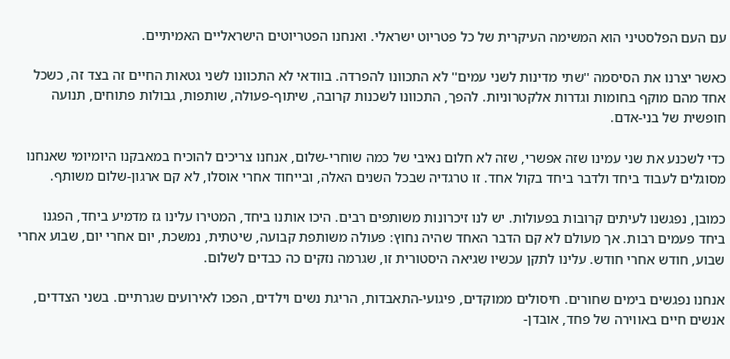עם העם הפלסטיני הוא המשימה העיקרית של כל פטריוט ישראלי. ואנחנו הפטריוטים הישראליים האמיתיים.

כאשר יצרנו את הסיסמה ''שתי מדינות לשני עמים'' לא התכוונו להפרדה. בוודאי לא התכוונו לשני גטאות החיים זה בצד זה, כשכל אחד מהם מוקף בחומות וגדרות אלקטרוניות. להפך, התכוונו לשכנות קרובה, שיתוף-פעולה, שותפות, גבולות פתוחים, תנועה חופשית של בני-אדם.

כדי לשכנע את שני עמינו שזה אפשרי, שזה לא חלום נאיבי של כמה שוחרי-שלום, אנחנו צריכים להוכיח במאבקנו היומיומי שאנחנו מסוגלים לעבוד ביחד ולדבר ביחד בקול אחד. זו טרגדיה שבכל השנים האלה, ובייחוד אחרי אוסלו, לא קם ארגון-שלום משותף.

כמובן, נפגשנו לעיתים קרובות בפעולות. יש לנו זיכרונות משותפים רבים. היכו אותנו ביחד, המטירו עלינו גז מדמיע ביחד, הפגנו ביחד פעמים רבות. אך מעולם לא קם הדבר האחד שהיה נחוץ: פעולה משותפת קבועה, שיטתית, נמשכת, יום אחרי יום, שבוע אחרי שבוע, חודש אחרי חודש. עלינו לתקן עכשיו שגיאה היסטורית זו, שגרמה נזקים כה כבדים לשלום.

אנחנו נפגשים בימים שחורים. חיסולים ממוקדים, פיגועי-התאבדות, הריגת נשים וילדים, הפכו לאירועים שגרתיים. בשני הצדדים, אנשים חיים באווירה של פחד, אובדן-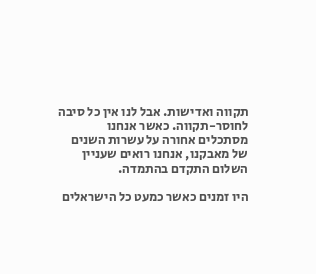תקווה ואדישות. אבל לנו אין כל סיבה לחוסר-תקווה. כאשר אנחנו מסתכלים אחורה על עשרות השנים של מאבקנו, אנחנו רואים שעניין השלום התקדם בהתמדה.

היו זמנים כאשר כמעט כל הישראלים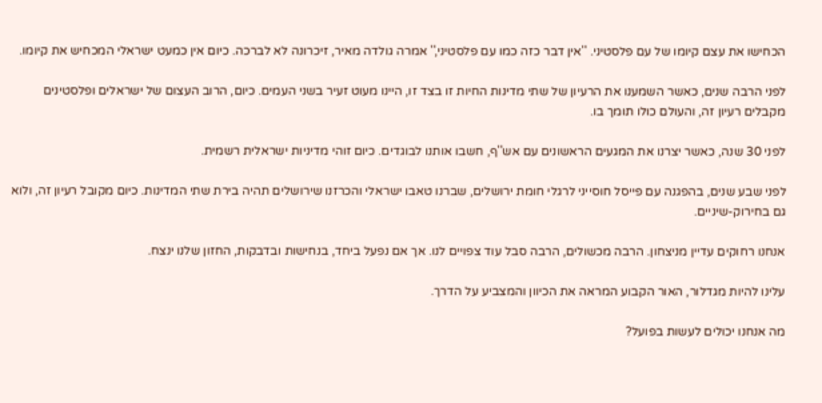הכחישו את עצם קיומו של עם פלסטיני. ''אין דבר כזה כמו עם פלסטיני,'' אמרה גולדה מאיר, זיכרונה לא לברכה. כיום אין כמעט ישראלי המכחיש את קיומו.

לפני הרבה שנים, כאשר השמענו את הרעיון של שתי מדינות החיות זו בצד זו, היינו מעוט זעיר בשני העמים. כיום, הרוב העצום של ישראלים ופלסטינים מקבלים רעיון זה, והעולם כולו תומך בו.

לפני 30 שנה, כאשר יצרנו את המגעים הראשונים עם אש''ף, חשבו אותנו לבוגדים. כיום זוהי מדיניות ישראלית רשמית.

לפני שבע שנים, בהפגנה עם פייסל חוסייני לרגלי חומת ירושלים, שברנו טאבו ישראלי והכרזנו שירושלים תהיה בירת שתי המדינות. כיום מקובל רעיון זה, ולוא גם בחירוק-שיניים.

אנחנו רחוקים עדיין מניצחון. הרבה מכשולים, הרבה סבל עוד צפויים לנו. אך אם נפעל ביחד, בנחישות ובדבקות, החזון שלנו ינצח.

עלינו להיות מגדלור, האור הקבוע המראה את הכיוון והמצביע על הדרך.

מה אנחנו יכולים לעשות בפועל?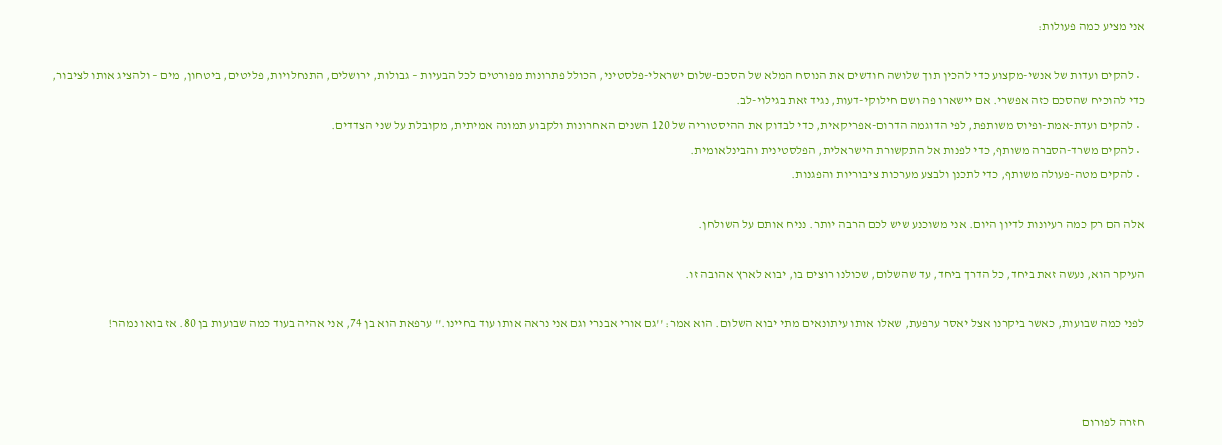אני מציע כמה פעולות:

  • להקים ועדות של אנשי-מקצוע כדי להכין תוך שלושה חודשים את הנוסח המלא של הסכם-שלום ישראלי-פלסטיני, הכולל פתרונות מפורטים לכל הבעיות – גבולות, ירושלים, התנחלויות, פליטים, ביטחון, מים – ולהציג אותו לציבור, כדי להוכיח שהסכם כזה אפשרי. אם יישארו פה ושם חילוקי-דעות, נגיד זאת בגילוי-לב.
  • להקים ועדת-אמת-ופיוס משותפת, לפי הדוגמה הדרום-אפריקאית, כדי לבדוק את ההיסטוריה של 120 השנים האחרונות ולקבוע תמונה אמיתית, מקובלת על שני הצדדים.
  • להקים משרד-הסברה משותף, כדי לפנות אל התקשורת הישראלית, הפלסטינית והבינלאומית.
  • להקים מטה-פעולה משותף, כדי לתכנן ולבצע מערכות ציבוריות והפגנות.

אלה הם רק כמה רעיונות לדיון היום. אני משוכנע שיש לכם הרבה יותר. נניח אותם על השולחן.

העיקר הוא, נעשה זאת ביחד, כל הדרך ביחד, עד שהשלום, שכולנו רוצים בו, יבוא לארץ אהובה זו.

לפני כמה שבועות, כאשר ביקרנו אצל יאסר ערפעת, שאלו אותו עיתונאים מתי יבוא השלום. הוא אמר: ''גם אורי אבנרי וגם אני נראה אותו עוד בחיינו.'' ערפאת הוא בן 74, אני אהיה בעוד כמה שבועות בן 80. אז בואו נמהר!



חזרה לפורום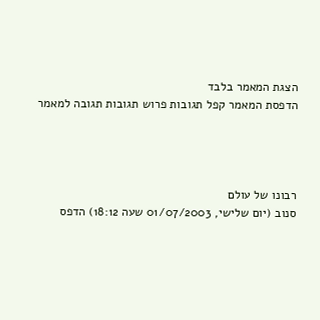הצגת המאמר בלבד
הדפסת המאמר קפל תגובות פרוש תגובות תגובה למאמר




רבונו של עולם
סנוב (יום שלישי, 01/07/2003 שעה 18:12) הדפס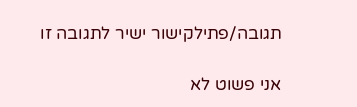תגובה/פתילקישור ישיר לתגובה זו

אני פשוט לא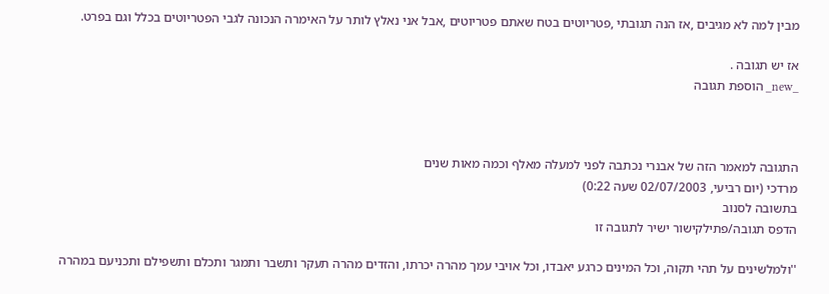מבין למה לא מגיבים ,אז הנה תגובתי ,פטריוטים בטח שאתם פטריוטים ,אבל אני נאלץ לותר על האימרה הנכונה לגבי הפטריוטים בכלל וגם בפרט.

אז יש תגובה .
_new_ הוספת תגובה



התגובה למאמר הזה של אבנרי נכתבה לפני למעלה מאלף וכמה מאות שנים
מרדכי (יום רביעי, 02/07/2003 שעה 0:22)
בתשובה לסנוב
הדפס תגובה/פתילקישור ישיר לתגובה זו

''ולמלשינים על תהי תקוה, וכל המינים כרגע יאבדו, וכל אויבי עמך מהרה יכרתו, והזדים מהרה תעקר ותשבר ותמגר ותכלם ותשפילם ותכניעם במהרה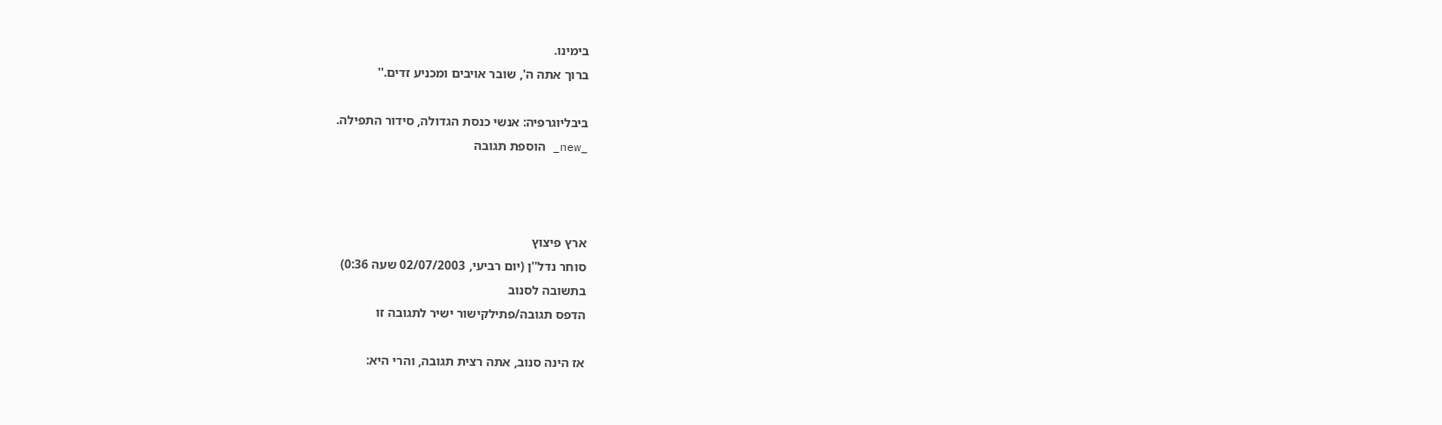בימינו.
ברוך אתה ה', שובר אויבים ומכניע זדים.''

ביבליוגרפיה: אנשי כנסת הגדולה, סידור התפילה.
_new_ הוספת תגובה



ארץ פיצוץ
סוחר נדל''ן (יום רביעי, 02/07/2003 שעה 0:36)
בתשובה לסנוב
הדפס תגובה/פתילקישור ישיר לתגובה זו

אז הינה סנוב, אתה רצית תגובה, והרי היא: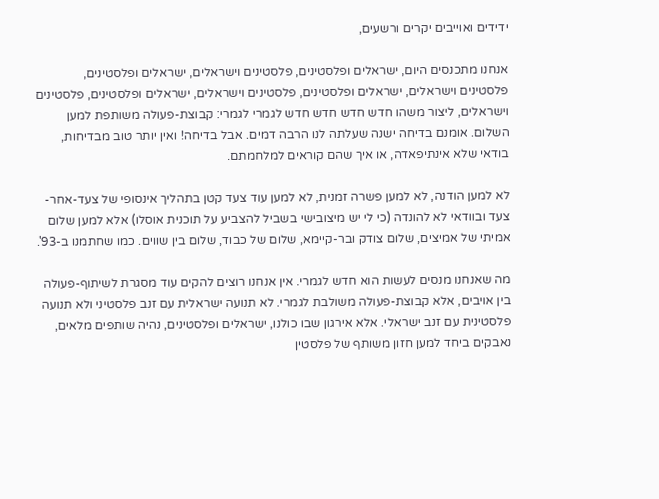ידידים ואוייבים יקרים ורשעים,

אנחנו מתכנסים היום, ישראלים ופלסטינים, פלסטינים וישראלים, ישראלים ופלסטינים, פלסטינים וישראלים, ישראלים ופלסטינים, פלסטינים וישראלים, ישראלים ופלסטינים, פלסטינים וישראלים, ליצור משהו חדש חדש חדש חדש לגמרי לגמרי: קבוצת-פעולה משותפת למען השלום. אומנם בדיחה ישנה שעלתה לנו הרבה דמים. אבל בדיחה! ואין יותר טוב מבדיחות, בודאי שלא אינתיפאדה, או איך שהם קוראים למלחמתם.

לא למען הודנה, לא למען פשרה זמנית, לא למען עוד צעד קטן בתהליך אינסופי של צעד-אחר-צעד ובוודאי לא להונדה (כי לי יש מיצובישי בשביל להצביע על תוכנית אוסלו) אלא למען שלום אמיתי של אמיצים, שלום צודק ובר-קיימא, שלום של כבוד, שלום בין שווים. כמו שחתמנו ב-93'.

מה שאנחנו מנסים לעשות הוא חדש לגמרי. אין אנחנו רוצים להקים עוד מסגרת לשיתוף-פעולה בין אויבים, אלא קבוצת-פעולה משולבת לגמרי. לא תנועה ישראלית עם זנב פלסטיני ולא תנועה פלסטינית עם זנב ישראלי. אלא אירגון שבו כולנו, ישראלים ופלסטינים, נהיה שותפים מלאים, נאבקים ביחד למען חזון משותף של פלסטין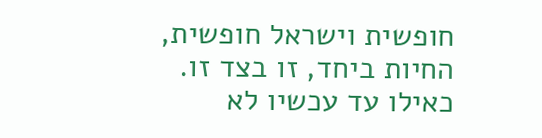חופשית וישראל חופשית, החיות ביחד, זו בצד זו. כאילו עד עכשיו לא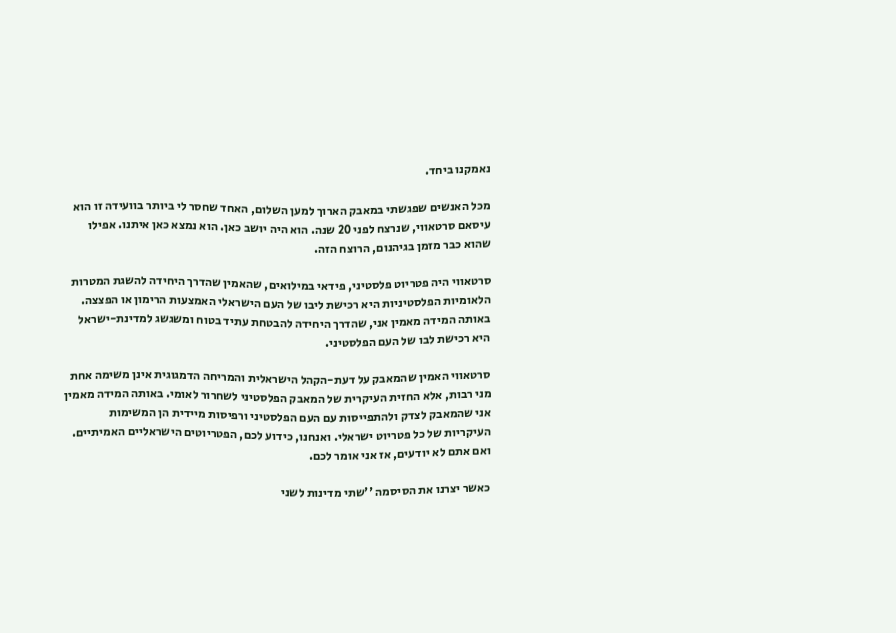נאמקנו ביחד.

מכל האנשים שפגשתי במאבק הארוך למען השלום, האחד שחסר לי ביותר בוועידה זו הוא עיסאם סרטאווי, שנרצח לפני 20 שנה. הוא היה יושב כאן. הוא נמצא כאן איתנו. אפילו שהוא כבר מזמן בגיהנום, הרוצח הזה.

סרטאווי היה פטריוט פלסטיני, פידאי במילואים, שהאמין שהדרך היחידה להשגת המטרות הלאומיות הפלסטיניות היא רכישת ליבו של העם הישראלי האמצעות הרימון או הפצצה. באותה המידה מאמין אני, שהדרך היחידה להבטחת עתיד בטוח ומשגשג למדינת-ישראל היא רכישת לבו של העם הפלסטיני.

סרטאווי האמין שהמאבק על דעת-הקהל הישראלית והמריחה הדמגוגית אינן משימה אחת מני רבות, אלא החזית העיקרית של המאבק הפלסטיני לשחרור לאומי. באותה המידה מאמין אני שהמאבק לצדק ולהתפייסות עם העם הפלסטיני ורפיסות מיידית הן המשימות העיקריות של כל פטריוט ישראלי. ואנחנו, כידוע לכם, הפטריוטים הישראליים האמיתיים. ואם אתם לא יודעים, אז אני אומר לכם.

כאשר יצרנו את הסיסמה ''שתי מדינות לשני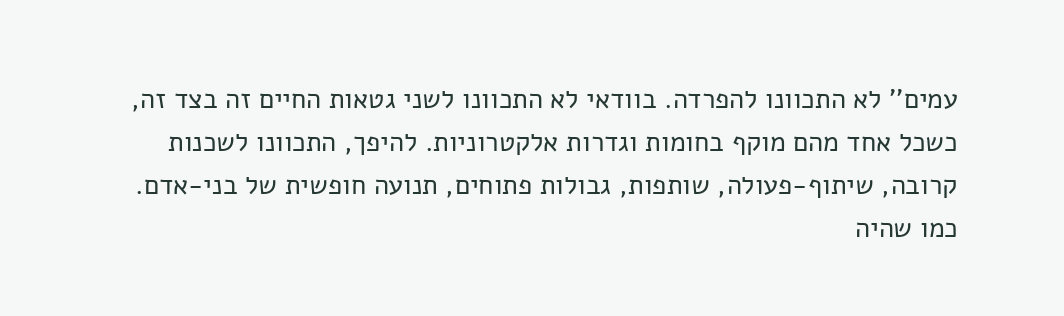עמים'' לא התכוונו להפרדה. בוודאי לא התכוונו לשני גטאות החיים זה בצד זה, כשכל אחד מהם מוקף בחומות וגדרות אלקטרוניות. להיפך, התכוונו לשכנות קרובה, שיתוף-פעולה, שותפות, גבולות פתוחים, תנועה חופשית של בני-אדם. כמו שהיה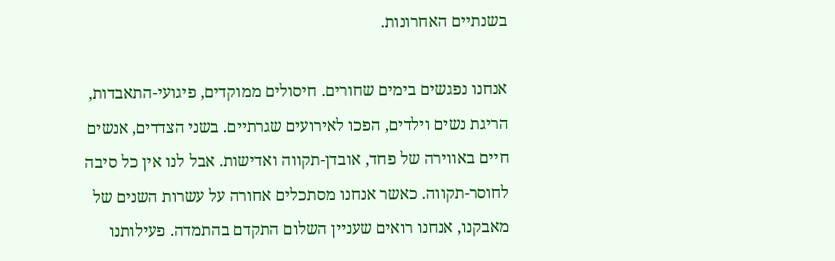בשנתיים האחרונות.

אנחנו נפגשים בימים שחורים. חיסולים ממוקדים, פיגועי-התאבדות, הריגת נשים וילדים, הפכו לאירועים שגרתיים. בשני הצדדים, אנשים חיים באווירה של פחד, אובדן-תקווה ואדישות. אבל לנו אין כל סיבה לחוסר-תקווה. כאשר אנחנו מסתכלים אחורה על עשרות השנים של מאבקנו, אנחנו רואים שעניין השלום התקדם בהתמדה. פעילותנו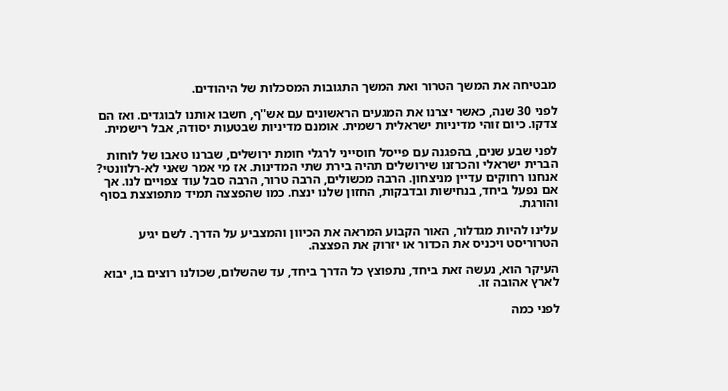מבטיחה את המשך הטרור ואת המשך התגובות המסכלות של היהודים.

לפני 30 שנה, כאשר יצרנו את המגעים הראשונים עם אש''ף, חשבו אותנו לבוגדים. ואז הם צדקו. כיום זוהי מדיניות ישראלית רשמית. אומנם מדיניות שבטעות יסודה, אבל רישמית.

לפני שבע שנים, בהפגנה עם פייסל חוסייני לרגלי חומת ירושלים, שברנו טאבו של לוחות הברית ישראלי והכרזנו שירושלים תהיה בירת שתי המדינות. אז מי אמר שאני לא-רלוונטי?
אנחנו רחוקים עדיין מניצחון. הרבה מכשולים, הרבה טרור, הרבה סבל עוד צפויים לנו. אך אם נפעל ביחד, בנחישות ובדבקות, החזון שלנו ינצח. כמו שהפצצה תמיד מתפוצצת בסוף והורגת.

עלינו להיות מגדלור, האור הקבוע המראה את הכיוון והמצביע על הדרך. לשם יגיע הטרוריסט ויכניס את הכדור או יזרוק את הפצצה.

העיקר הוא, נעשה זאת ביחד, נתפוצץ כל הדרך ביחד, עד שהשלום, שכולנו רוצים בו, יבוא לארץ אהובה זו.

לפני כמה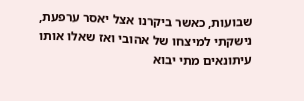שבועות, כאשר ביקרנו אצל יאסר ערפעת, נישקתי למיצחו של אהובי ואז שאלו אותו עיתונאים מתי יבוא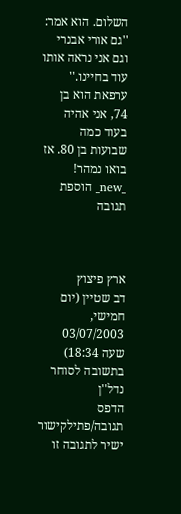השלום. הוא אמר: ''גם אורי אבנרי וגם אני נראה אותו עוד בחיינו.'' ערפאת הוא בן 74, אני אהיה בעוד כמה שבועות בן 80. אז בואו נמהר!
_new_ הוספת תגובה



ארץ פיצוץ
דב שטיין (יום חמישי, 03/07/2003 שעה 18:34)
בתשובה לסוחר נדל''ן
הדפס תגובה/פתילקישור ישיר לתגובה זו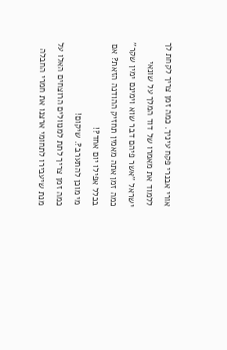אורי אבנרי פקח עיניך. כמה זמן צריך לקחת לך ללמוד את מאמרו של דוד המלך על שונאי ישראל ''אשר פיהם דבר שוא וימינם ימין שקר''
כמה זמן אתה מאמין תחזיק ההודנה הזאת? אם בכלל אפילו יום אחד?!
מי מוכן להתערב?. שיקום!
כמה זמן צריך לתת למנוולים הרוצחים האלו על מנת שיעבירו לתחומי ארצנו את חמרי החבלה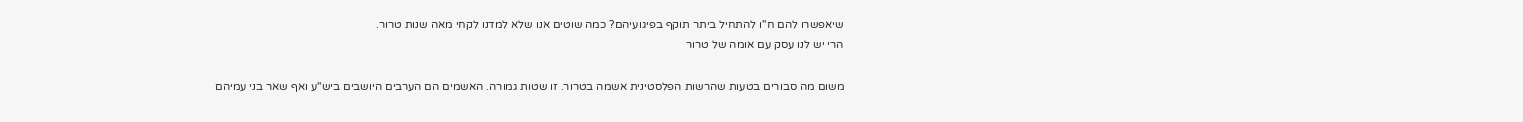שיאפשרו להם ח''ו להתחיל ביתר תוקף בפיגועיהם? כמה שוטים אנו שלא למדנו לקחי מאה שנות טרור.
הרי יש לנו עסק עם אומה של טרור

משום מה סבורים בטעות שהרשות הפלסטינית אשמה בטרור. זו שטות גמורה. האשמים הם הערבים היושבים ביש''ע ואף שאר בני עמיהם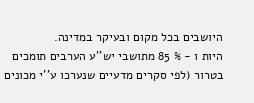היושבים בכל מקום ובעיקר במדינה.
היות ו - % 85 מתושבי יש''ע הערבים תומכים בטרור (לפי סקרים מדעיים שנערכו ע''י מכונים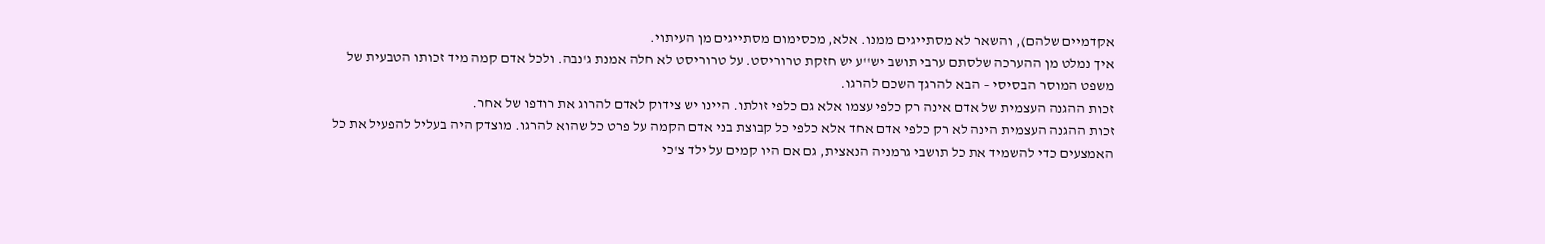אקדמיים שלהם), והשאר לא מסתייגים ממנו. אלא, מכסימום מסתייגים מן העיתוי.
איך נמלט מן ההערכה שלסתם ערבי תושב יש''ע יש חזקת טרוריסט. על טרוריסט לא חלה אמנת ג'נבה. ולכל אדם קמה מיד זכותו הטבעית של משפט המוסר הבסיסי – הבא להרגך השכם להרגו.
זכות ההגנה העצמית של אדם אינה רק כלפי עצמו אלא גם כלפי זולתו. היינו יש צידוק לאדם להרוג את רודפו של אחר.
זכות ההגנה העצמית הינה לא רק כלפי אדם אחד אלא כלפי כל קבוצת בני אדם הקמה על פרט כל שהוא להרגו. מוצדק היה בעליל להפעיל את כל האמצעים כדי להשמיד את כל תושבי גרמניה הנאצית, גם אם היו קמים על ילד צ'כי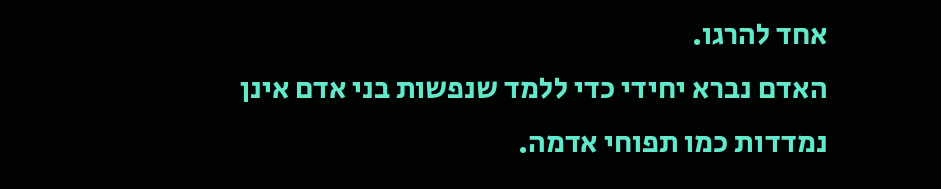אחד להרגו.
האדם נברא יחידי כדי ללמד שנפשות בני אדם אינן נמדדות כמו תפוחי אדמה.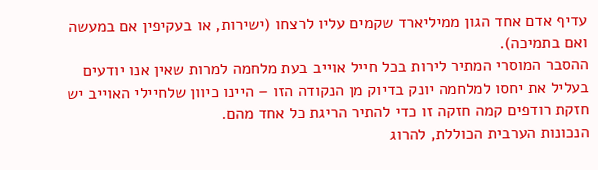עדיף אדם אחד הגון ממיליארד שקמים עליו לרצחו (ישירות, או בעקיפין אם במעשה ואם בתמיכה).
ההסבר המוסרי המתיר לירות בכל חייל אוייב בעת מלחמה למרות שאין אנו יודעים בעליל את יחסו למלחמה יונק בדיוק מן הנקודה הזו – היינו כיוון שלחיילי האוייב יש חזקת רודפים קמה חזקה זו כדי להתיר הריגת כל אחד מהם.
הנכונות הערבית הכוללת, להרוג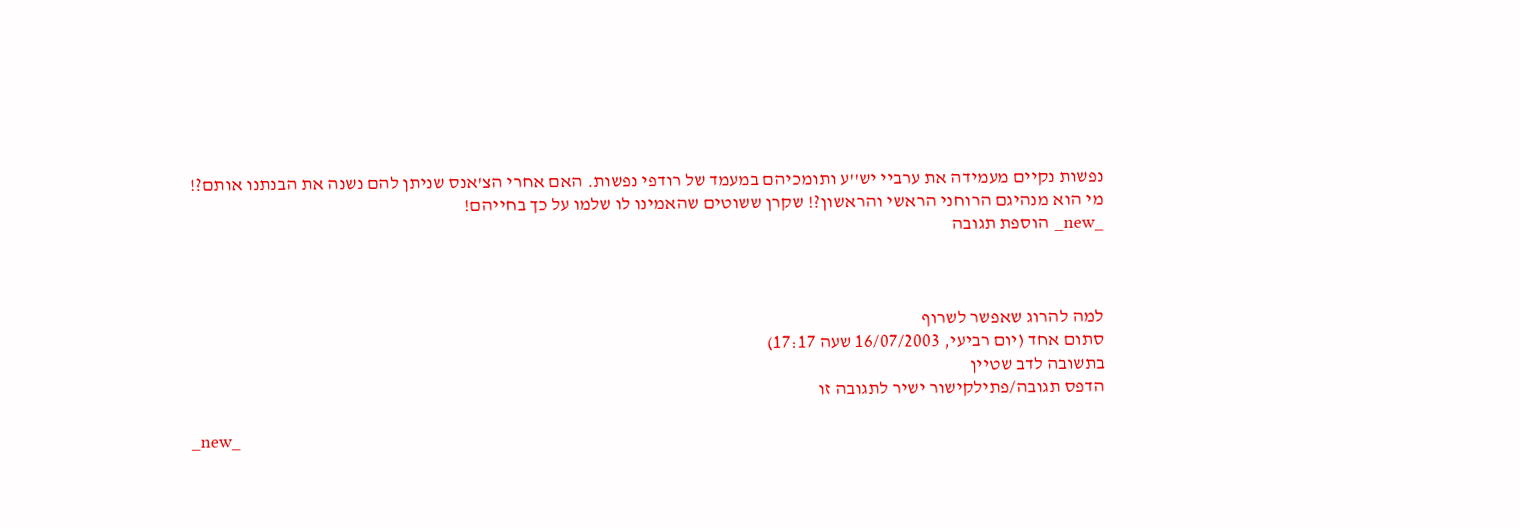נפשות נקיים מעמידה את ערביי יש''ע ותומכיהם במעמד של רודפי נפשות. האם אחרי הצ'אנס שניתן להם נשנה את הבנתנו אותם?!
מי הוא מנהיגם הרוחני הראשי והראשון?! שקרן ששוטים שהאמינו לו שלמו על כך בחייהם!
_new_ הוספת תגובה



למה להרוג שאפשר לשרוף
סתום אחד (יום רביעי, 16/07/2003 שעה 17:17)
בתשובה לדב שטיין
הדפס תגובה/פתילקישור ישיר לתגובה זו

_new_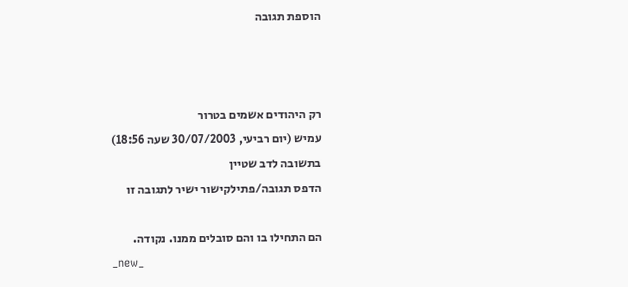הוספת תגובה



רק היהודים אשמים בטרור
עמיש (יום רביעי, 30/07/2003 שעה 18:56)
בתשובה לדב שטיין
הדפס תגובה/פתילקישור ישיר לתגובה זו

הם התחילו בו והם סובלים ממנו. נקודה.
_new_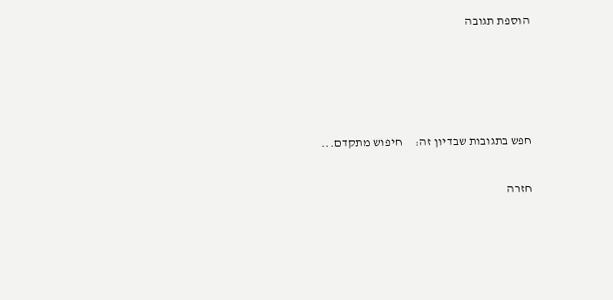הוספת תגובה




חפש בתגובות שבדיון זה:     חיפוש מתקדם...

חזרה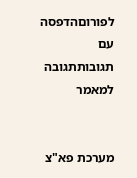לפורוםהדפסה עם תגובותתגובה למאמר


מערכת פא"צ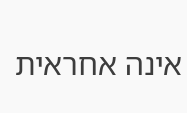אינה אחראית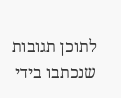לתוכן תגובות שנכתבו בידי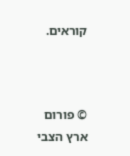קוראים.



© פורום ארץ הצבי